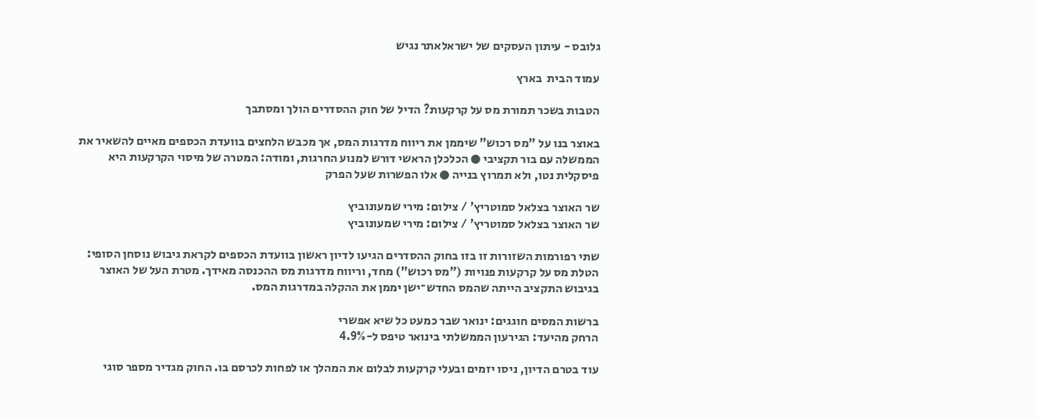גלובס - עיתון העסקים של ישראלאתר נגיש

עמוד הבית  בארץ

הטבות בשכר תמורת מס על קרקעות? הדיל של חוק ההסדרים הולך ומסתבך

באוצר בנו על "מס רכוש" שיממן את ריווח מדרגות המס, אך מכבש הלחצים בוועדת הכספים מאיים להשאיר את הממשלה עם בור תקציבי ● הכלכלן הראשי דורש למנוע החרגות, ומודה: המטרה של מיסוי הקרקעות היא פיסקלית נטו, ולא תמרוץ בנייה ● אלו הפשרות שעל הפרק

שר האוצר בצלאל סמוטריץ' / צילום: מירי שמעונוביץ
שר האוצר בצלאל סמוטריץ' / צילום: מירי שמעונוביץ

שתי רפורמות השזורות זו בזו בחוק ההסדרים הגיעו לדיון ראשון בוועדת הכספים לקראת גיבוש נוסחן הסופי: הטלת מס על קרקעות פנויות ("מס רכוש") מחד, וריווח מדרגות מס ההכנסה מאידך. מטרת העל של האוצר בגיבוש התקציב הייתה שהמס החדש־ישן יממן את ההקלה במדרגות המס.

ברשות המסים חוגגים: ינואר שבר כמעט כל שיא אפשרי
הרחק מהיעד: הגירעון הממשלתי בינואר טיפס ל-4.9%

עוד בטרם הדיון, ניסו יזמים ובעלי קרקעות לבלום את המהלך או לפחות לכרסם בו. החוק מגדיר מספר סוגי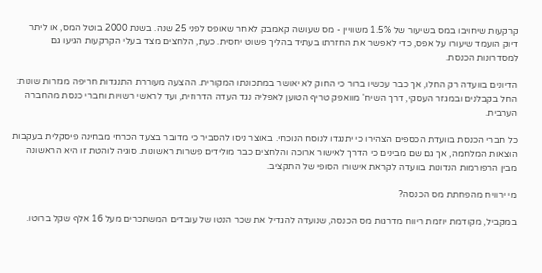קרקעות שיחויבו במס בשיעור של 1.5% משוויין - מס שעושה קאמבק לאחר שאופס לפני 25 שנה. בשנת 2000 בוטל המס, או ליתר דיוק הועמד שיעורו על אפס, כדי לאפשר את החזרתו בעתיד בהליך פשוט יחסית. כעת, הלחצים מצד בעלי הקרקעות הגיעו גם למסדרונות הכנסת.

הדיונים בוועדה רק החלו, אך כבר עכשיו ברור כי החוק לא יאושר במתכונתו המקורית. ההצעה מעוררת התנגדות חריפה מגזרות שונות: החל בקבלנים ובמגזר העסקי, דרך השיח' מוואפק טריף הטוען לאפליה נגד העדה הדרוזית, ועד לראשי רשויות וחברי כנסת מהחברה הערבית.

כל חברי הכנסת בוועדת הכספים הצהירו כי יתנגדו לנוסח הנוכחי. באוצר ניסו להסביר כי מדובר בצעד הכרחי מבחינה פיסקלית בעקבות הוצאות המלחמה, אך גם שם מבינים כי הדרך לאישור ארוכה והלחצים כבר מולידים פשרות ראשונות. סוגיה לוהטת זו היא הראשונה מבין הרפורמות הנדונות בוועדה לקראת אישורו הסופי של התקציב.

מי ירוויח מהפחתת מס הכנסה?

במקביל, מקודמת יוזמת ריווח מדרגות מס הכנסה, שנועדה להגדיל את שכר הנטו של עובדים המשתכרים מעל 16 אלף שקל ברוטו.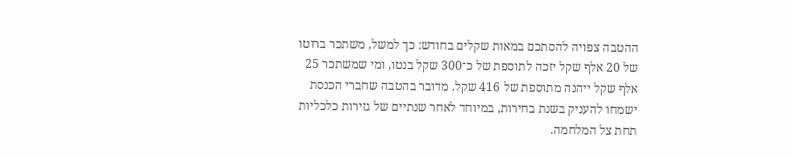ההטבה צפויה להסתכם במאות שקלים בחודש: כך למשל, משתכר ברוטו של 20 אלף שקל יזכה לתוספת של כ־300 שקל בנטו, ומי שמשתכר 25 אלף שקל ייהנה מתוספת של 416 שקל. מדובר בהטבה שחברי הכנסת ישמחו להעניק בשנת בחירות, במיוחד לאחר שנתיים של גזירות כלכליות תחת צל המלחמה.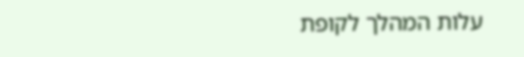עלות המהלך לקופת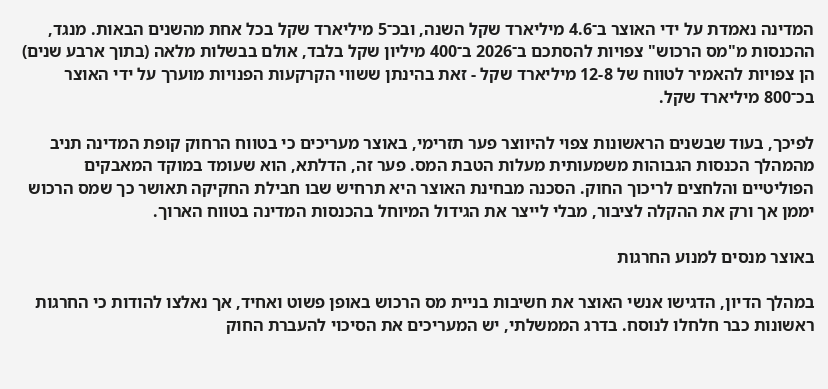המדינה נאמדת על ידי האוצר ב־4.6 מיליארד שקל השנה, ובכ־5 מיליארד שקל בכל אחת מהשנים הבאות. מנגד, ההכנסות מ"מס הרכוש" צפויות להסתכם ב־2026 ב־400 מיליון שקל בלבד, אולם בבשלות מלאה (בתוך ארבע שנים) הן צפויות להאמיר לטווח של 12-8 מיליארד שקל - זאת בהינתן ששווי הקרקעות הפנויות מוערך על ידי האוצר בכ־800 מיליארד שקל.

לפיכך, בעוד שבשנים הראשונות צפוי להיווצר פער תזרימי, באוצר מעריכים כי בטווח הרחוק קופת המדינה תניב מהמהלך הכנסות הגבוהות משמעותית מעלות הטבת המס. פער זה, הדלתא, הוא שעומד במוקד המאבקים הפוליטיים והלחצים לריכוך החוק. הסכנה מבחינת האוצר היא תרחיש שבו חבילת החקיקה תאושר כך שמס הרכוש יממן אך ורק את ההקלה לציבור, מבלי לייצר את הגידול המיוחל בהכנסות המדינה בטווח הארוך.

באוצר מנסים למנוע החרגות

במהלך הדיון, הדגישו אנשי האוצר את חשיבות בניית מס הרכוש באופן פשוט ואחיד, אך נאלצו להודות כי החרגות ראשונות כבר חלחלו לנוסח. בדרג הממשלתי, יש המעריכים את הסיכוי להעברת החוק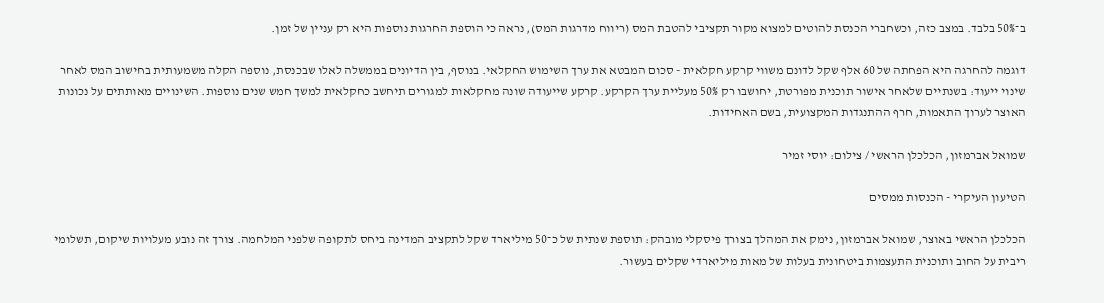ב־50% בלבד. במצב כזה, וכשחברי הכנסת להוטים למצוא מקור תקציבי להטבת המס (ריווח מדרגות המס), נראה כי הוספת החרגות נוספות היא רק עניין של זמן.

דוגמה להחרגה היא הפחתה של 60 אלף שקל לדונם משווי קרקע חקלאית - סכום המבטא את ערך השימוש החקלאי. בנוסף, בין הדיונים בממשלה לאלו שבכנסת, נוספה הקלה משמעותית בחישוב המס לאחר שינוי ייעוד: בשנתיים שלאחר אישור תוכנית מפורטת, יחושבו רק 50% מעליית ערך הקרקע. קרקע שייעודה שונה מחקלאות למגורים תיחשב כחקלאית למשך חמש שנים נוספות. השינויים מאותתים על נכונות האוצר לערוך התאמות, חרף ההתנגדות המקצועית, בשם האחידות.

שמואל אברמזון, הכלכלן הראשי / צילום: יוסי זמיר

הטיעון העיקרי - הכנסות ממסים

הכלכלן הראשי באוצר, שמואל אברמזון, נימק את המהלך בצורך פיסקלי מובהק: תוספת שנתית של כ־50 מיליארד שקל לתקציב המדינה ביחס לתקופה שלפני המלחמה. צורך זה נובע מעלויות שיקום, תשלומי ריבית על החוב ותוכנית התעצמות ביטחונית בעלות של מאות מיליארדי שקלים בעשור.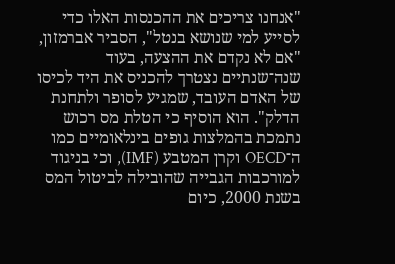"אנחנו צריכים את ההכנסות האלו כדי לסייע למי שנושא בנטל", הסביר אברמזון, "אם לא נקדם את ההצעה, בעוד שנה־שנתיים נצטרך להכניס את היד לכיסו של האדם העובד, שמגיע לסופר ולתחנת הדלק". הוא הוסיף כי הטלת מס רכוש נתמכת בהמלצות גופים בינלאומיים כמו ה־OECD וקרן המטבע (IMF), וכי בניגוד למורכבות הגבייה שהובילה לביטול המס בשנת 2000, כיום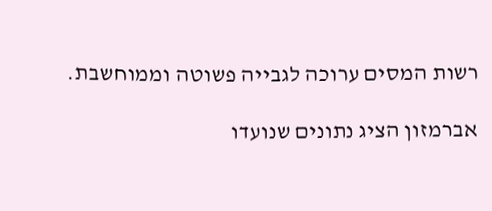רשות המסים ערוכה לגבייה פשוטה וממוחשבת.

אברמזון הציג נתונים שנועדו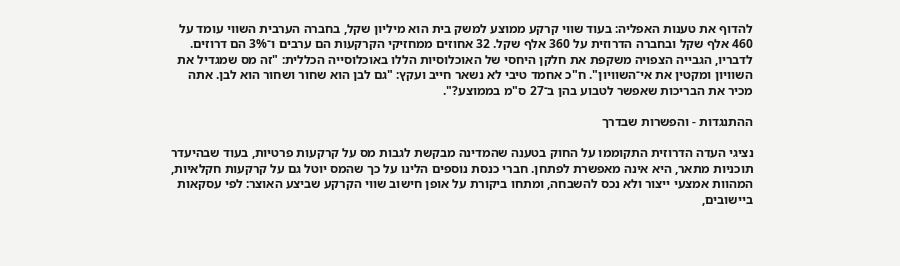להדוף את טענות האפליה: בעוד שווי קרקע ממוצע למשק בית הוא מיליון שקל, בחברה הערבית השווי עומד על 460 אלף שקל ובחברה הדרוזית על 360 אלף שקל. 32 אחוזים ממחזיקי הקרקעות הם ערבים ו־3% הם דרוזים. לדבריו, הגבייה הצפויה משקפת את חלקן היחסי של האוכלוסיות הללו באוכלוסייה הכללית: "זה מס שמגדיל את השוויון ומקטין את אי־השוויון". ח"כ אחמד טיבי לא נשאר חייב ועקץ: "גם לבן הוא שחור ושחור הוא לבן. אתה מכיר את הבריכות שאפשר לטבוע בהן ב־27 ס"מ בממוצע?".

ההתנגדות - והפשרות שבדרך

נציגי העדה הדרוזית התקוממו על החוק בטענה שהמדינה מבקשת לגבות מס על קרקעות פרטיות, בעוד שבהיעדר תוכניות מתאר, היא אינה מאפשרת לפתחן. חברי כנסת נוספים הלינו על כך שהמס יוטל גם על קרקעות חקלאיות, המהוות אמצעי ייצור ולא נכס להשבחה, ומתחו ביקורת על אופן חישוב שווי הקרקע שביצע האוצר: לפי עסקאות ביישובים,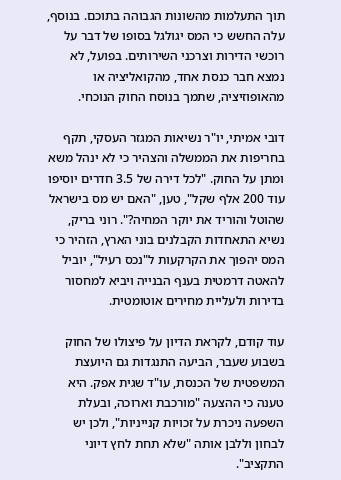תוך התעלמות מהשונות הגבוהה בתוכם. בנוסף, עלה החשש כי המס יגולגל בסופו של דבר על רוכשי הדירות וצרכני השירותים. בפועל, לא נמצא חבר כנסת אחד, מהקואליציה או מהאופוזיציה, שתמך בנוסח החוק הנוכחי.

דובי אמיתי, יו"ר נשיאות המגזר העסקי, תקף בחריפות את הממשלה והצהיר כי לא ינהל משא ומתן על החוק. "לכל דירה של 3.5 חדרים יוסיפו עוד 200 אלף שקל", טען, "האם יש מס בישראל שהוטל והוריד את יוקר המחיה?". רוני בריק, נשיא התאחדות הקבלנים בוני הארץ, הזהיר כי המס יהפוך את הקרקעות ל"נכס רעיל", יוביל להאטה דרמטית בענף הבנייה ויביא למחסור בדירות ולעליית מחירים אוטומטית.

עוד קודם, לקראת הדיון על פיצולו של החוק בשבוע שעבר, הביעה התנגדות גם היועצת המשפטית של הכנסת, עו"ד שגית אפק. היא טענה כי ההצעה "מורכבת וארוכה, ובעלת השפעה ניכרת על זכויות קנייניות", ולכן יש לבחון וללבן אותה "שלא תחת לחץ דיוני התקציב".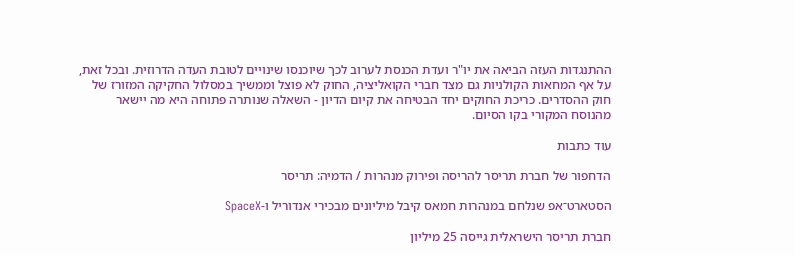ההתנגדות העזה הביאה את יו"ר ועדת הכנסת לערוב לכך שיוכנסו שינויים לטובת העדה הדרוזית. ובכל זאת, על אף המחאות הקולניות גם מצד חברי הקואליציה, החוק לא פוצל וממשיך במסלול החקיקה המזורז של חוק ההסדרים. כריכת החוקים יחד הבטיחה את קיום הדיון - השאלה שנותרה פתוחה היא מה יישאר מהנוסח המקורי בקו הסיום.

עוד כתבות

הדחפור של חברת תריסר להריסה ופירוק מנהרות / הדמיה: תריסר

הסטארט־אפ שנלחם במנהרות חמאס קיבל מיליונים מבכירי אנדוריל ו-SpaceX

חברת תריסר הישראלית גייסה 25 מיליון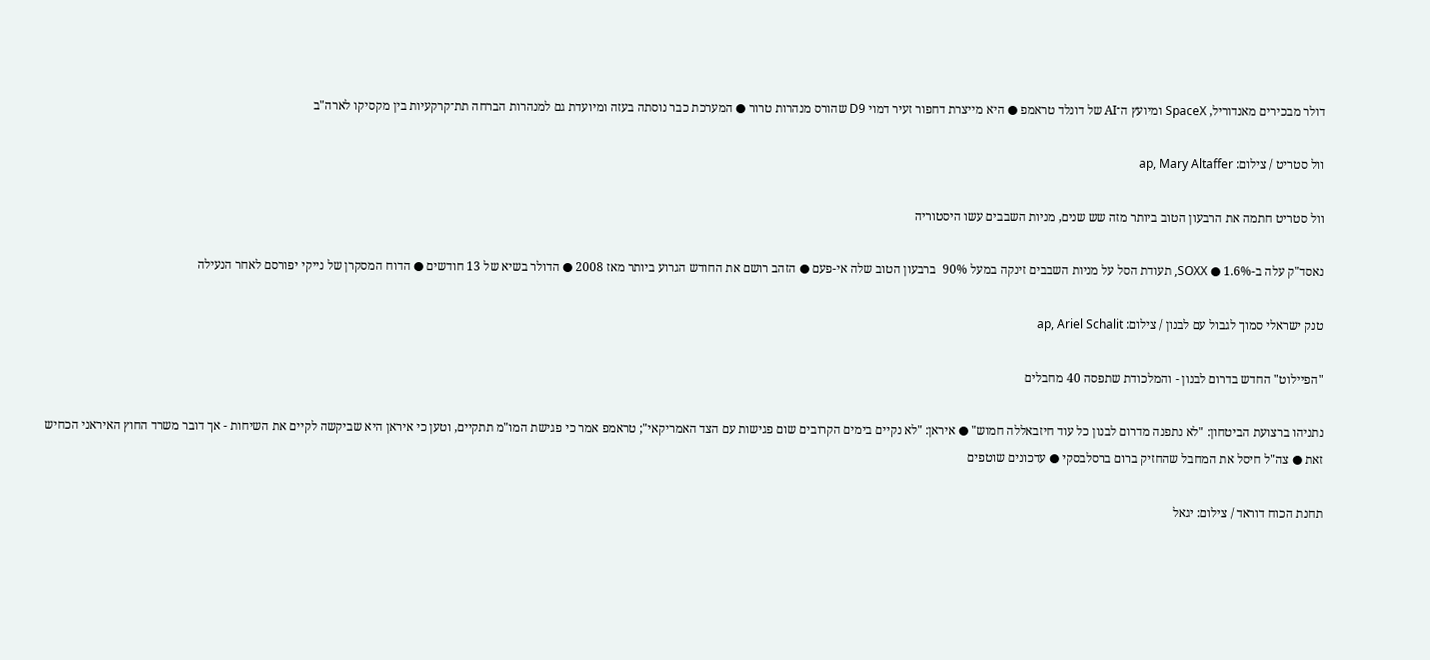דולר מבכירים מאנדוריל, SpaceX ומיועץ ה־AI של דונלד טראמפ ● היא מייצרת דחפור זעיר דמוי D9 שהורס מנהרות טרור ● המערכת כבר נוסתה בעזה ומיועדת גם למנהרות הברחה תת־קרקעיות בין מקסיקו לארה"ב

וול סטריט / צילום: ap, Mary Altaffer

וול סטריט חתמה את הרבעון הטוב ביותר מזה שש שנים, מניות השבבים עשו היסטוריה

נאסד"ק עלה ב-1.6% ● SOXX, תעודת הסל על מניות השבבים זינקה במעל 90%  ברבעון הטוב שלה אי-פעם ● הזהב רושם את החודש הגרוע ביותר מאז 2008 ● הדולר בשיא של 13 חודשים ● הדוח המסקרן של נייקי יפורסם לאחר הנעילה

טנק ישראלי סמוך לגבול עם לבנון / צילום: ap, Ariel Schalit

"הפיילוט" החדש בדרום לבנון - והמלכודת שתפסה 40 מחבלים

נתניהו ברצועת הביטחון: "לא נתפנה מדרום לבנון כל עוד חיזבאללה חמוש" ● איראן: "לא נקיים בימים הקרובים שום פגישות עם הצד האמריקאי"; טראמפ אמר כי פגישת המו"מ תתקיים, וטען כי איראן היא שביקשה לקיים את השיחות - אך דובר משרד החוץ האיראני הכחיש זאת ● צה"ל חיסל את המחבל שהחזיק ברום ברסלבסקי ● עדכונים שוטפים

תחנת הכוח דוראד / צילום: יגאל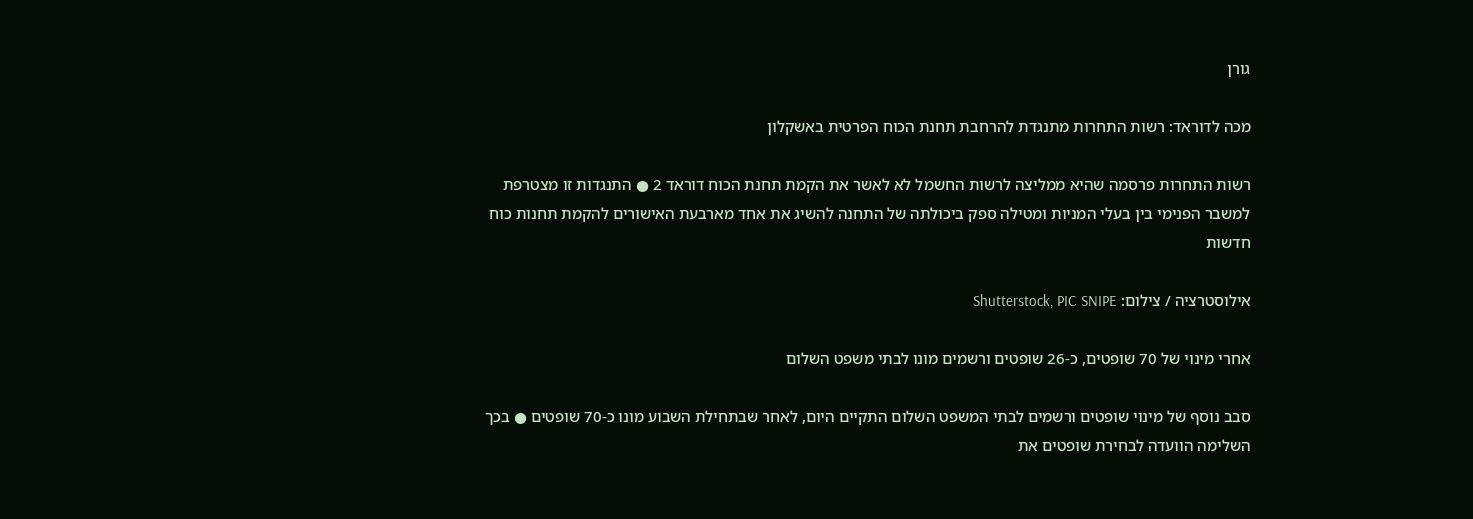גורן

מכה לדוראד: רשות התחרות מתנגדת להרחבת תחנת הכוח הפרטית באשקלון

רשות התחרות פרסמה שהיא ממליצה לרשות החשמל לא לאשר את הקמת תחנת הכוח דוראד 2 ● התנגדות זו מצטרפת למשבר הפנימי בין בעלי המניות ומטילה ספק ביכולתה של התחנה להשיג את אחד מארבעת האישורים להקמת תחנות כוח חדשות

אילוסטרציה / צילום: Shutterstock, PIC SNIPE

אחרי מינוי של 70 שופטים, כ-26 שופטים ורשמים מונו לבתי משפט השלום

סבב נוסף של מינוי שופטים ורשמים לבתי המשפט השלום התקיים היום, לאחר שבתחילת השבוע מונו כ-70 שופטים ● בכך השלימה הוועדה לבחירת שופטים את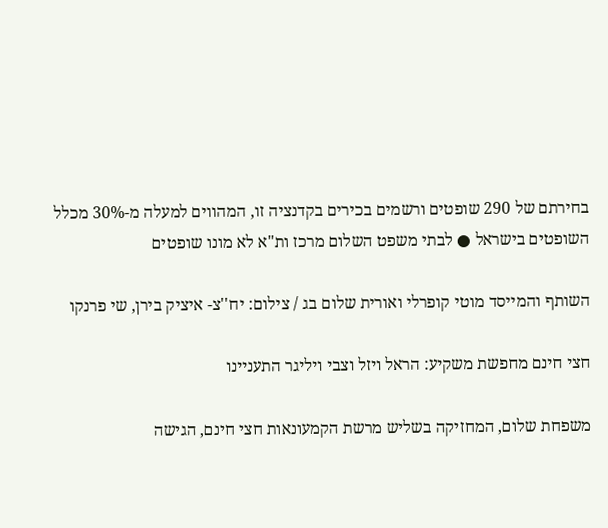בחירתם של 290 שופטים ורשמים בכירים בקדנציה זו, המהווים למעלה מ-30% מכלל השופטים בישראל ● לבתי משפט השלום מרכז ות"א לא מונו שופטים

השותף והמייסד מוטי קופרלי ואורית שלום בג / צילום: יח''צ- איציק בירן, שי פרנקו

חצי חינם מחפשת משקיע: הראל ויזל וצבי ויליגר התעניינו

משפחת שלום, המחזיקה בשליש מרשת הקמעונאות חצי חינם, הגישה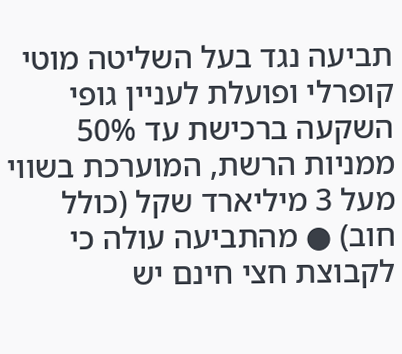תביעה נגד בעל השליטה מוטי קופרלי ופועלת לעניין גופי השקעה ברכישת עד 50% ממניות הרשת, המוערכת בשווי מעל 3 מיליארד שקל (כולל חוב) ● מהתביעה עולה כי לקבוצת חצי חינם יש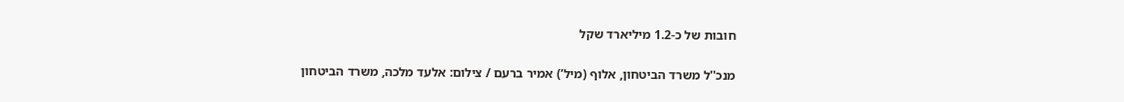חובות של כ-1.2 מיליארד שקל

מנכ''ל משרד הביטחון, אלוף (מיל’) אמיר ברעם / צילום: אלעד מלכה, משרד הביטחון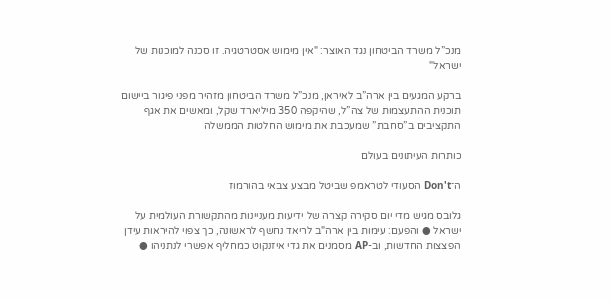מנכ”ל משרד הביטחון נגד האוצר: "אין מימוש אסטרטגיה. זו סכנה למוכנות של ישראל"

ברקע המגעים בין ארה”ב לאיראן, מנכ”ל משרד הביטחון מזהיר מפני פיגור ביישום תוכנית ההתעצמות של צה”ל, שהיקפה 350 מיליארד שקל, ומאשים את אגף התקציבים ב”סחבת” שמעכבת את מימוש החלטות הממשלה

כותרות העיתונים בעולם

ה־Don't הסעודי לטראמפ שביטל מבצע צבאי בהורמוז

גלובס מגיש מדי יום סקירה קצרה של ידיעות מעניינות מהתקשורת העולמית על ישראל ● והפעם: עימות בין ארה"ב לריאד נחשף לראשונה, כך צפוי להיראות עידן הפצצות החדשות, וב-AP מסמנים את גדי איזנקוט כמחליף אפשרי לנתניהו ●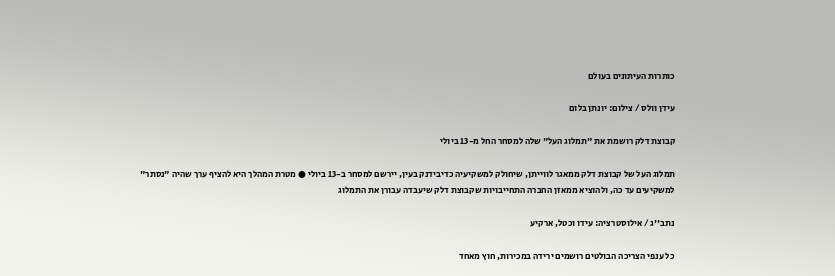כותרות העיתונים בעולם

עידן וולס / צילום: יונתן בלום

קבוצת דלק רושמת את "תמלוג העל" שלה למסחר החל מ-13 ביולי

תמלוג העל של קבוצת דלק ממאגר לווייתן, שיחולק למשקיעיה כדיבידנק בעין, יירשם למסחר ב-13 ביולי ● מטרת המהלך היא להציף ערך שהיה "נסתר" למשקיעים עד כה, ולהוציא ממאזן החברה התחייבויות שקבוצת דלק שיעבדה עבורן את התמלוג

נתב''ג / אילוסטרציה: עידו וכטל, ארקיע

כל ענפי הצריכה הבולטים רושמים ירידה במכירות, חוץ מאחד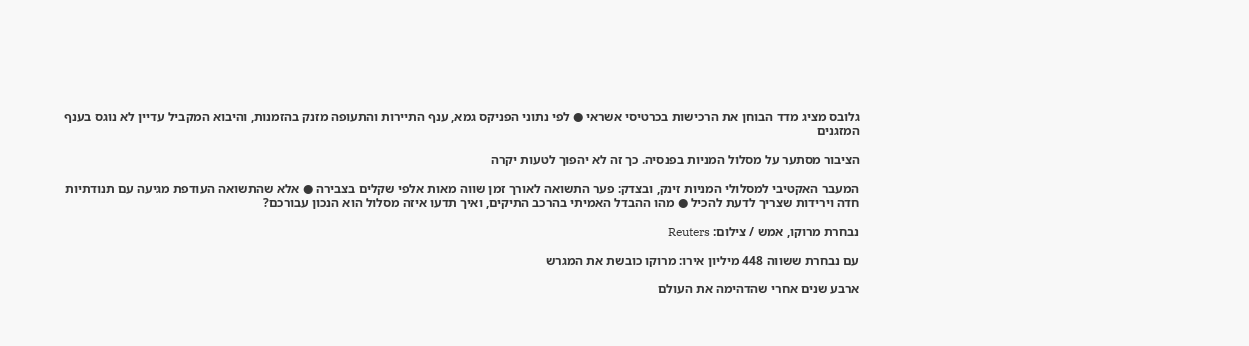גלובס מציג מדד הבוחן את הרכישות בכרטיסי אשראי ● לפי נתוני הפניקס גמא, ענף התיירות והתעופה מזנק בהזמנות, והיבוא המקביל עדיין לא נוגס בענף המזגנים

הציבור מסתער על מסלול המניות בפנסיה. כך זה לא יהפוך לטעות יקרה

המעבר האקטיבי למסלולי המניות זינק, ובצדק: פער התשואה לאורך זמן שווה מאות אלפי שקלים בצבירה ● אלא שהתשואה העודפת מגיעה עם תנודתיות חדה וירידות שצריך לדעת להכיל ● מהו ההבדל האמיתי בהרכב התיקים, ואיך תדעו איזה מסלול הוא הנכון עבורכם?

נבחרת מרוקו, אמש / צילום: Reuters

עם נבחרת ששווה 448 מיליון אירו: מרוקו כובשת את המגרש

ארבע שנים אחרי שהדהימה את העולם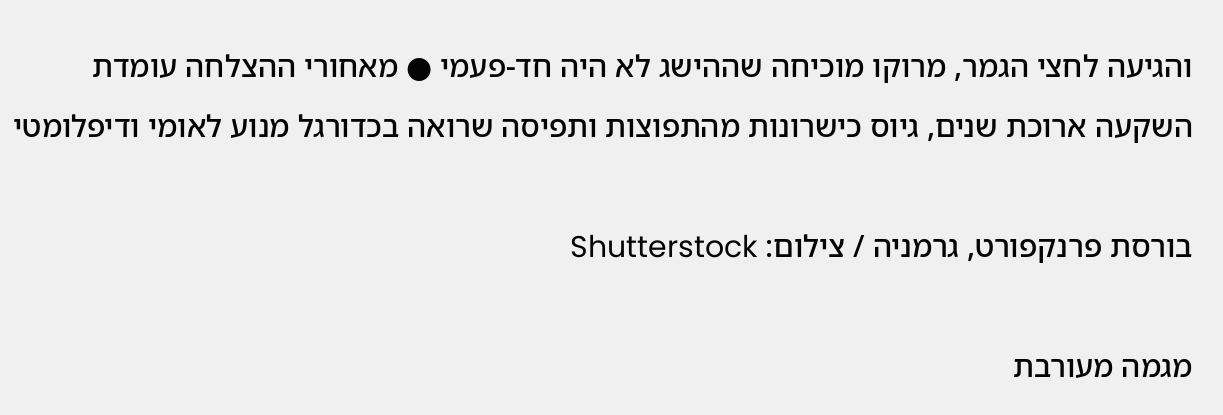והגיעה לחצי הגמר, מרוקו מוכיחה שההישג לא היה חד-פעמי ● מאחורי ההצלחה עומדת השקעה ארוכת שנים, גיוס כישרונות מהתפוצות ותפיסה שרואה בכדורגל מנוע לאומי ודיפלומטי

בורסת פרנקפורט, גרמניה / צילום: Shutterstock

מגמה מעורבת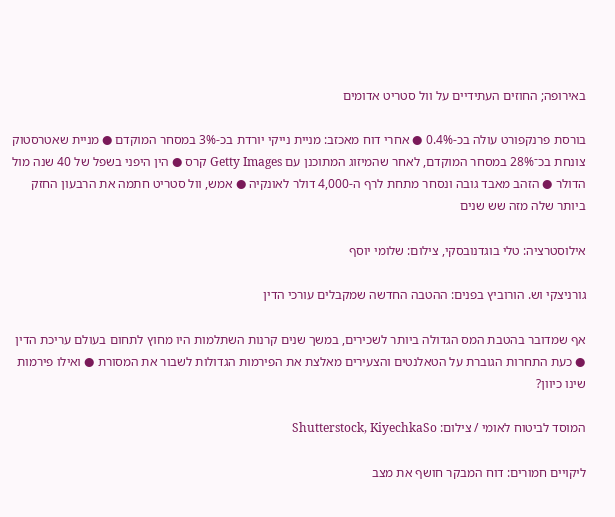באירופה; החוזים העתידיים על וול סטריט אדומים

בורסת פרנקפורט עולה בכ-0.4% ● אחרי דוח מאכזב: מניית נייקי יורדת בכ-3% במסחר המוקדם ● מניית שאטרסטוק צונחת בכ־28% במסחר המוקדם, לאחר שהמיזוג המתוכנן עם Getty Images קרס ● הין היפני בשפל של 40 שנה מול הדולר ● הזהב מאבד גובה ונסחר מתחת לרף ה-4,000 דולר לאונקיה ● אמש, וול סטריט חתמה את הרבעון החזק ביותר שלה מזה שש שנים

אילוסטרציה: טלי בוגדנובסקי, צילום: שלומי יוסף

גורניצקי וש. הורוביץ בפנים: ההטבה החדשה שמקבלים עורכי הדין

אף שמדובר בהטבת המס הגדולה ביותר לשכירים, במשך שנים קרנות השתלמות היו מחוץ לתחום בעולם עריכת הדין ● כעת התחרות הגוברת על הטאלנטים והצעירים מאלצת את הפירמות הגדולות לשבור את המסורת ● ואילו פירמות שינו כיוון?

המוסד לביטוח לאומי / צילום: Shutterstock, KiyechkaSo

ליקויים חמורים: דוח המבקר חושף את מצב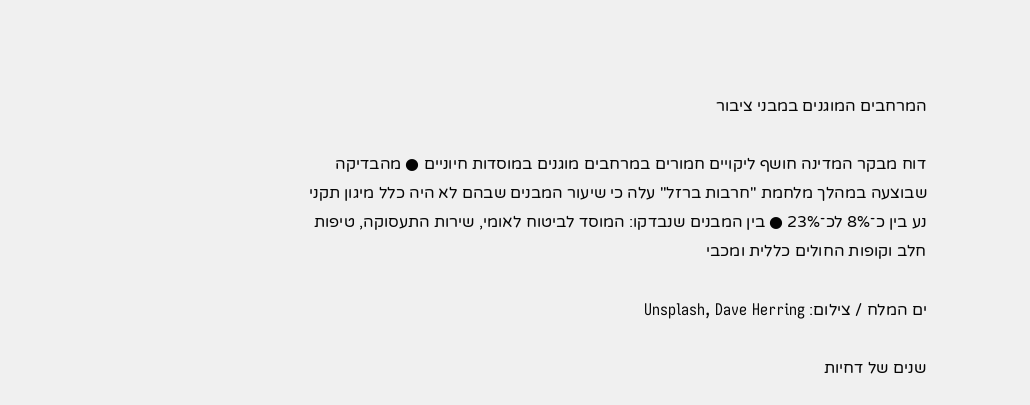המרחבים המוגנים במבני ציבור

דוח מבקר המדינה חושף ליקויים חמורים במרחבים מוגנים במוסדות חיוניים ● מהבדיקה שבוצעה במהלך מלחמת "חרבות ברזל" עלה כי שיעור המבנים שבהם לא היה כלל מיגון תקני נע בין כ־8% לכ־23% ● בין המבנים שנבדקו: המוסד לביטוח לאומי, שירות התעסוקה, טיפות חלב וקופות החולים כללית ומכבי

ים המלח / צילום: Unsplash, Dave Herring

שנים של דחיות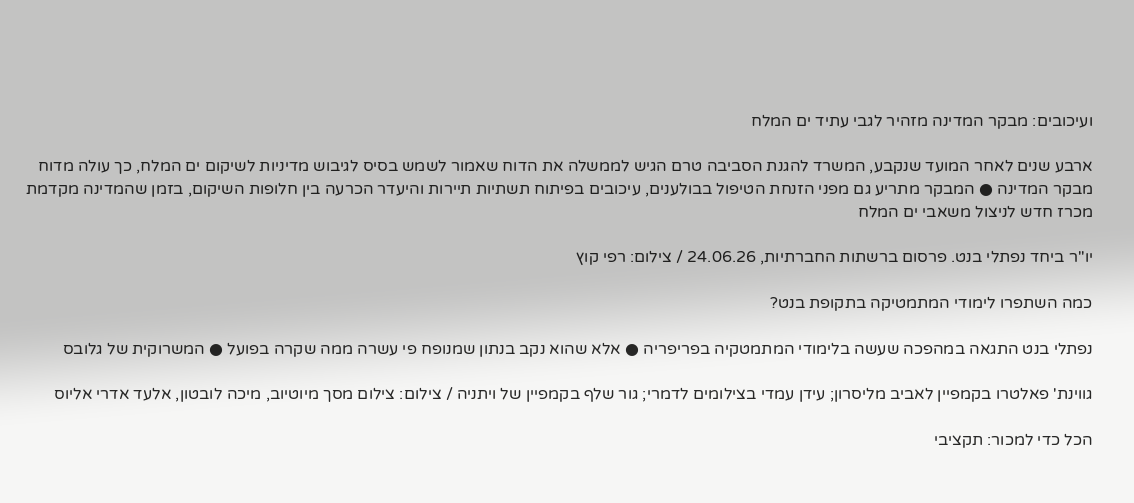ועיכובים: מבקר המדינה מזהיר לגבי עתיד ים המלח

ארבע שנים לאחר המועד שנקבע, המשרד להגנת הסביבה טרם הגיש לממשלה את הדוח שאמור לשמש בסיס לגיבוש מדיניות לשיקום ים המלח, כך עולה מדוח מבקר המדינה ● המבקר מתריע גם מפני הזנחת הטיפול בבולענים, עיכובים בפיתוח תשתיות תיירות והיעדר הכרעה בין חלופות השיקום, בזמן שהמדינה מקדמת מכרז חדש לניצול משאבי ים המלח

יו''ר ביחד נפתלי בנט. פרסום ברשתות החברתיות, 24.06.26 / צילום: רפי קוץ

כמה השתפרו לימודי המתמטיקה בתקופת בנט?

נפתלי בנט התגאה במהפכה שעשה בלימודי המתמטקיה בפריפריה ● אלא שהוא נקב בנתון שמנופח פי עשרה ממה שקרה בפועל ● המשרוקית של גלובס

גווינת' פאלטרו בקמפיין לאביב מליסרון; עידן עמדי בצילומים לדמרי; גור שלף בקמפיין של ויתניה / צילום: צילום מסך מיוטיוב, מיכה לובטון, אלעד אדרי אליוס

הכל כדי למכור: תקציבי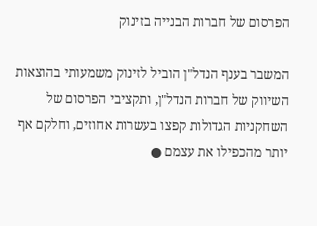הפרסום של חברות הבנייה בזינוק

המשבר בענף הנדל"ן הוביל לזינוק משמעותי בהוצאות השיווק של חברות הנדל"ן, ותקציבי הפרסום של השחקניות הגדולות קפצו בעשרות אחוזים, וחלקם אף יותר מהכפילו את עצמם ●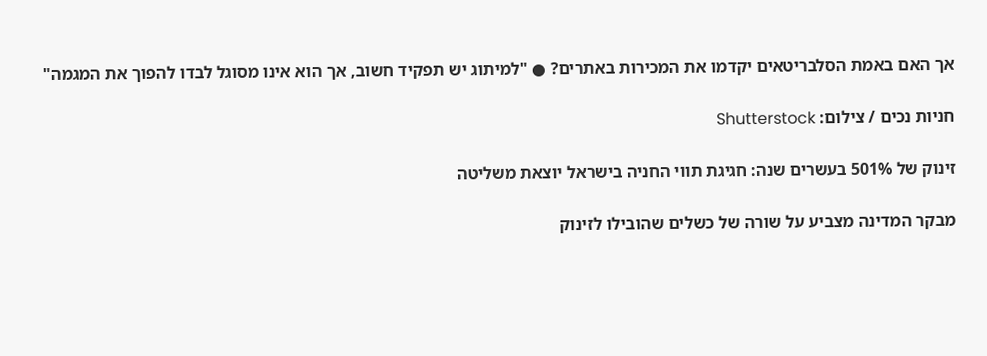אך האם באמת הסלבריטאים יקדמו את המכירות באתרים? ● "למיתוג יש תפקיד חשוב, אך הוא אינו מסוגל לבדו להפוך את המגמה"

חניות נכים / צילום: Shutterstock

זינוק של 501% בעשרים שנה: חגיגת תווי החניה בישראל יוצאת משליטה

מבקר המדינה מצביע על שורה של כשלים שהובילו לזינוק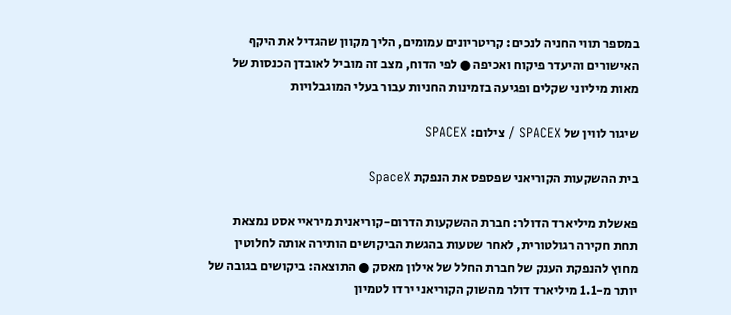במספר תווי החניה לנכים: קריטריונים עמומים, הליך מקוון שהגדיל את היקף האישורים והיעדר פיקוח ואכיפה ● לפי הדוח, מצב זה מוביל לאובדן הכנסות של מאות מיליוני שקלים ופגיעה בזמינות החניות עבור בעלי המוגבלויות

שיגור לווין של SPACEX / צילום: SPACEX

בית ההשקעות הקוריאני שפספס את הנפקת SpaceX

פאשלת מיליארד הדולר: חברת ההשקעות הדרום-קוריאנית מיראיי אסט נמצאת תחת חקירה רגולטורית, לאחר שטעות בהגשת הביקושים הותירה אותה לחלוטין מחוץ להנפקת הענק של חברת החלל של אילון מאסק ● התוצאה: ביקושים בגובה של יותר מ-1.1 מיליארד דולר מהשוק הקוריאני ירדו לטמיון